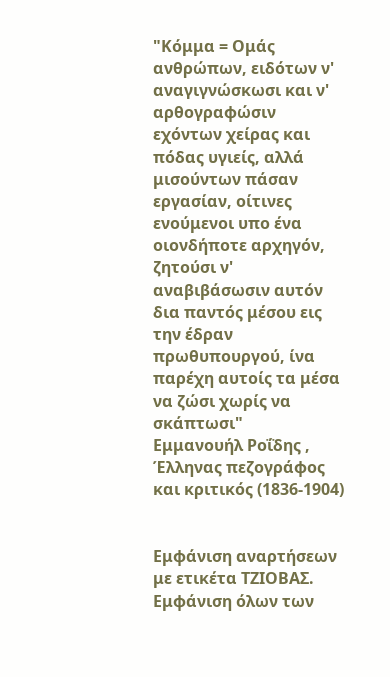"Κόμμα = Ομάς ανθρώπων, ειδότων ν' αναγιγνώσκωσι και ν' αρθογραφώσιν εχόντων χείρας και πόδας υγιείς, αλλά μισούντων πάσαν εργασίαν, οίτινες ενούμενοι υπο ένα οιονδήποτε αρχηγόν, ζητούσι ν' αναβιβάσωσιν αυτόν δια παντός μέσου εις την έδραν πρωθυπουργού, ίνα παρέχη αυτοίς τα μέσα να ζώσι χωρίς να σκάπτωσι"
Εμμανουήλ Ροΐδης , Έλληνας πεζογράφος και κριτικός (1836-1904)


Εμφάνιση αναρτήσεων με ετικέτα ΤΖΙΟΒΑΣ. Εμφάνιση όλων των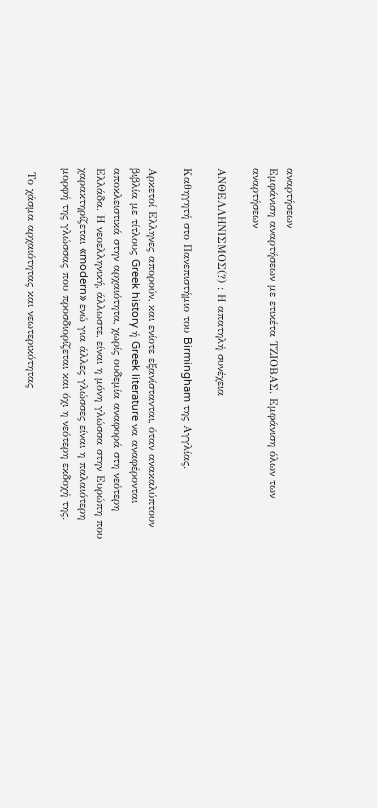αναρτήσεων
Εμφάνιση αναρτήσεων με ετικέτα ΤΖΙΟΒΑΣ. Εμφάνιση όλων των αναρτήσεων

ΑΝΘΕΛΛΗΝΙΣΜΟΣ(?) : Η απατηλή συνέχεια

Καθηγητή στο Πανεπιστήμιο του Birmingham της Aγγλίας.

Αρκετοί Eλληνες απορούν, και ενίοτε εξανίστανται, όταν ανακαλύπτουν βιβλία με τίτλους Greek history ή Greek literature να αναφέρονται αποκλειστικά στην αρχαιότητα, χωρίς ουδεμία αναφορά στη νεότερη Ελλάδα. Η νεοελληνική, άλλωστε, είναι η μόνη γλώσσα στην Ευρώπη που χαρακτηρίζεται «modern» ενώ για άλλες γλώσσες είναι η παλαιότερη μορφή της γλώσσας που προσδιορίζεται και όχι η νεότερη εκδοχή της.

 Το χάσμα αρχαιότητας και νεωτερικότητας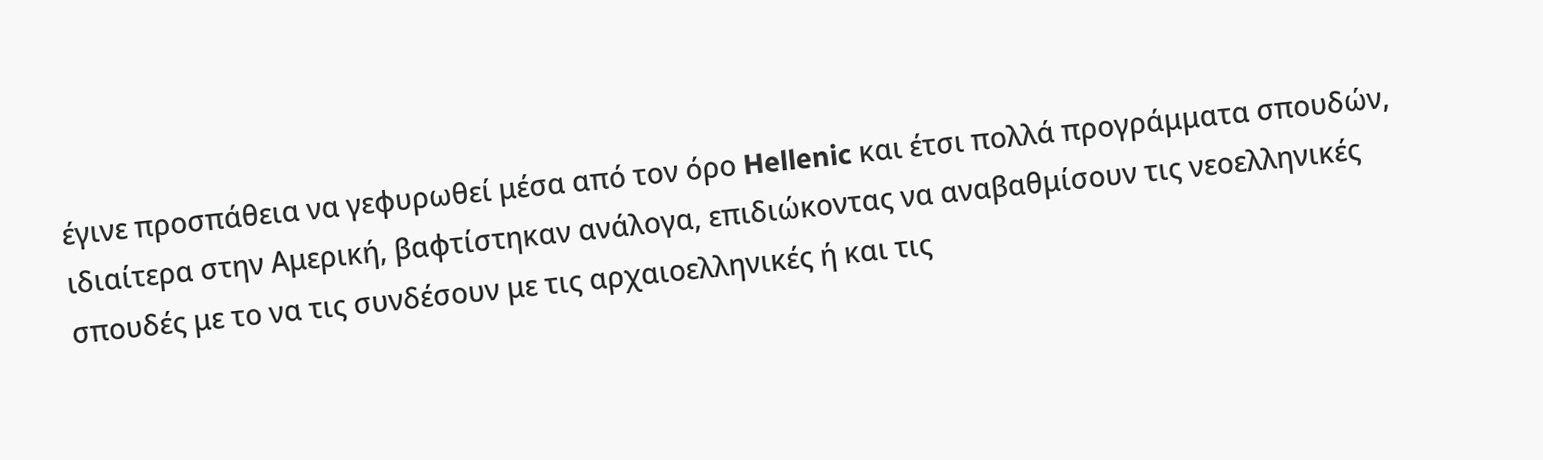έγινε προσπάθεια να γεφυρωθεί μέσα από τον όρο Hellenic και έτσι πολλά προγράμματα σπουδών, ιδιαίτερα στην Αμερική, βαφτίστηκαν ανάλογα, επιδιώκοντας να αναβαθμίσουν τις νεοελληνικές σπουδές με το να τις συνδέσουν με τις αρχαιοελληνικές ή και τις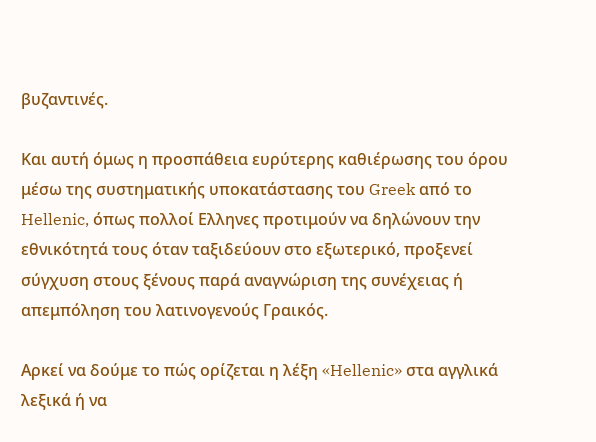βυζαντινές.

Και αυτή όμως η προσπάθεια ευρύτερης καθιέρωσης του όρου μέσω της συστηματικής υποκατάστασης του Greek από το Hellenic, όπως πολλοί Ελληνες προτιμούν να δηλώνουν την εθνικότητά τους όταν ταξιδεύουν στο εξωτερικό, προξενεί σύγχυση στους ξένους παρά αναγνώριση της συνέχειας ή απεμπόληση του λατινογενούς Γραικός.

Αρκεί να δούμε το πώς ορίζεται η λέξη «Hellenic» στα αγγλικά λεξικά ή να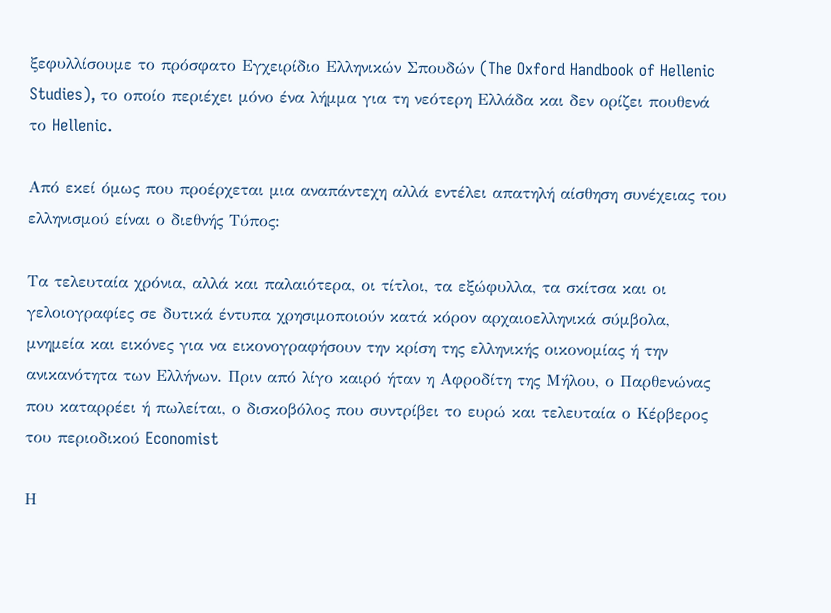ξεφυλλίσουμε το πρόσφατο Εγχειρίδιο Ελληνικών Σπουδών (The Oxford Handbook of Hellenic Studies), το οποίο περιέχει μόνο ένα λήμμα για τη νεότερη Ελλάδα και δεν ορίζει πουθενά το Hellenic.

Από εκεί όμως που προέρχεται μια αναπάντεχη αλλά εντέλει απατηλή αίσθηση συνέχειας του ελληνισμού είναι ο διεθνής Τύπος:

Τα τελευταία χρόνια, αλλά και παλαιότερα, οι τίτλοι, τα εξώφυλλα, τα σκίτσα και οι γελοιογραφίες σε δυτικά έντυπα χρησιμοποιούν κατά κόρον αρχαιοελληνικά σύμβολα, μνημεία και εικόνες για να εικονογραφήσουν την κρίση της ελληνικής οικονομίας ή την ανικανότητα των Ελλήνων. Πριν από λίγο καιρό ήταν η Αφροδίτη της Μήλου, ο Παρθενώνας που καταρρέει ή πωλείται, ο δισκοβόλος που συντρίβει το ευρώ και τελευταία ο Κέρβερος του περιοδικού Economist

Η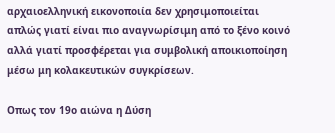αρχαιοελληνική εικονοποιία δεν χρησιμοποιείται απλώς γιατί είναι πιο αναγνωρίσιμη από το ξένο κοινό αλλά γιατί προσφέρεται για συμβολική αποικιοποίηση μέσω μη κολακευτικών συγκρίσεων.

Οπως τον 19ο αιώνα η Δύση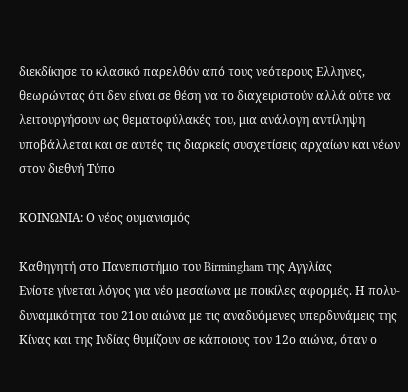διεκδίκησε το κλασικό παρελθόν από τους νεότερους Ελληνες, θεωρώντας ότι δεν είναι σε θέση να το διαχειριστούν αλλά ούτε να λειτουργήσουν ως θεματοφύλακές του, μια ανάλογη αντίληψη υποβάλλεται και σε αυτές τις διαρκείς συσχετίσεις αρχαίων και νέων στον διεθνή Τύπο

ΚΟΙΝΩΝΙΑ: Ο νέος ουμανισμός

Καθηγητή στο Πανεπιστήμιο του Birmingham της Aγγλίας
Ενίοτε γίνεται λόγος για νέο μεσαίωνα με ποικίλες αφορμές. Η πολυ-δυναμικότητα του 21ου αιώνα με τις αναδυόμενες υπερδυνάμεις της Κίνας και της Ινδίας θυμίζουν σε κάποιους τον 12ο αιώνα, όταν ο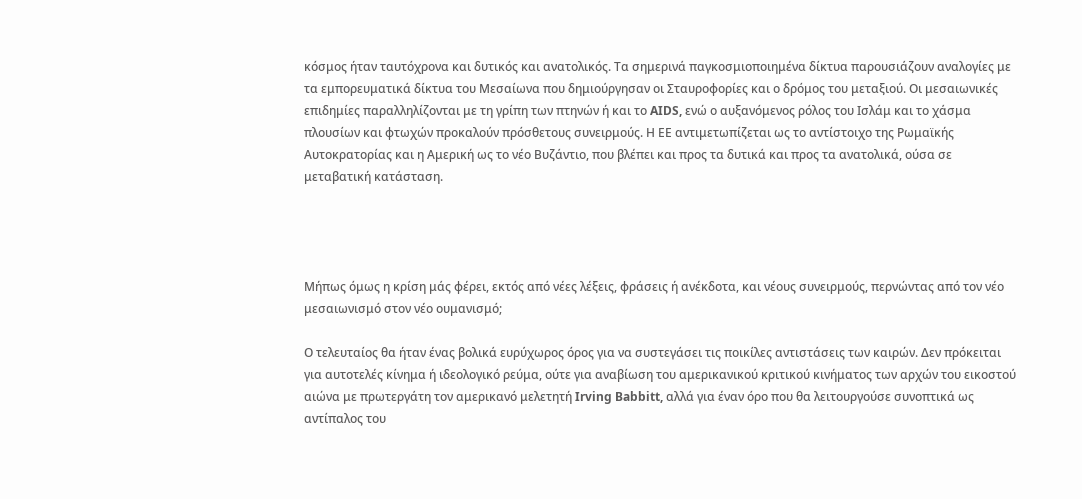κόσμος ήταν ταυτόχρονα και δυτικός και ανατολικός. Τα σημερινά παγκοσμιοποιημένα δίκτυα παρουσιάζουν αναλογίες με τα εμπορευματικά δίκτυα του Μεσαίωνα που δημιούργησαν οι Σταυροφορίες και ο δρόμος του μεταξιού. Οι μεσαιωνικές επιδημίες παραλληλίζονται με τη γρίπη των πτηνών ή και το AIDS, ενώ ο αυξανόμενος ρόλος του Ισλάμ και το χάσμα πλουσίων και φτωχών προκαλούν πρόσθετους συνειρμούς. Η ΕΕ αντιμετωπίζεται ως το αντίστοιχο της Ρωμαϊκής Αυτοκρατορίας και η Αμερική ως το νέο Βυζάντιο, που βλέπει και προς τα δυτικά και προς τα ανατολικά, ούσα σε μεταβατική κατάσταση.




Μήπως όμως η κρίση μάς φέρει, εκτός από νέες λέξεις, φράσεις ή ανέκδοτα, και νέους συνειρμούς, περνώντας από τον νέο μεσαιωνισμό στον νέο ουμανισμό;

Ο τελευταίος θα ήταν ένας βολικά ευρύχωρος όρος για να συστεγάσει τις ποικίλες αντιστάσεις των καιρών. Δεν πρόκειται για αυτοτελές κίνημα ή ιδεολογικό ρεύμα, ούτε για αναβίωση του αμερικανικού κριτικού κινήματος των αρχών του εικοστού αιώνα με πρωτεργάτη τον αμερικανό μελετητή Irving Babbitt, αλλά για έναν όρο που θα λειτουργούσε συνοπτικά ως αντίπαλος του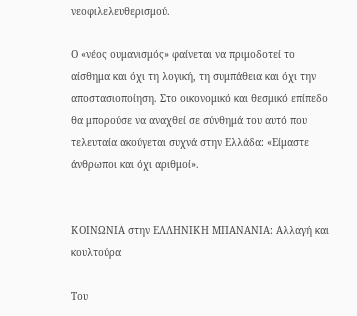νεοφιλελευθερισμού.

Ο «νέος ουμανισμός» φαίνεται να πριμοδοτεί το αίσθημα και όχι τη λογική, τη συμπάθεια και όχι την αποστασιοποίηση. Στο οικονομικό και θεσμικό επίπεδο θα μπορούσε να αναχθεί σε σύνθημά του αυτό που τελευταία ακούγεται συχνά στην Ελλάδα: «Είμαστε άνθρωποι και όχι αριθμοί».


ΚΟΙΝΩΝΙΑ στην ΕΛΛΗΝΙΚΗ ΜΠΑΝΑΝΙΑ: Αλλαγή και κουλτούρα

Του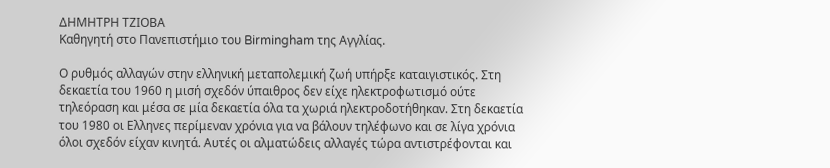ΔΗΜΗΤΡΗ ΤΖΙΟΒΑ
Καθηγητή στο Πανεπιστήμιο του Birmingham της Aγγλίας.

Ο ρυθμός αλλαγών στην ελληνική μεταπολεμική ζωή υπήρξε καταιγιστικός. Στη δεκαετία του 1960 η μισή σχεδόν ύπαιθρος δεν είχε ηλεκτροφωτισμό ούτε τηλεόραση και μέσα σε μία δεκαετία όλα τα χωριά ηλεκτροδοτήθηκαν. Στη δεκαετία του 1980 οι Ελληνες περίμεναν χρόνια για να βάλουν τηλέφωνο και σε λίγα χρόνια όλοι σχεδόν είχαν κινητά. Αυτές οι αλματώδεις αλλαγές τώρα αντιστρέφονται και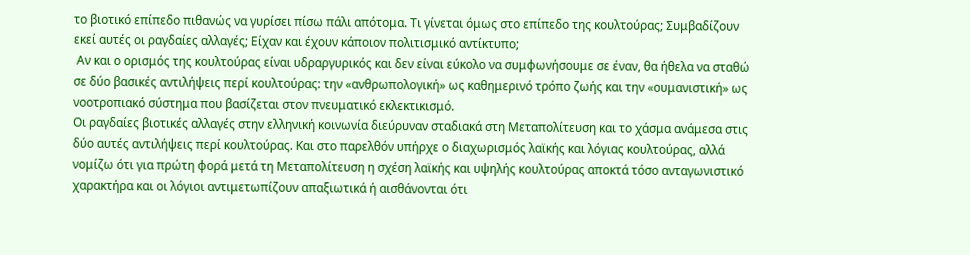το βιοτικό επίπεδο πιθανώς να γυρίσει πίσω πάλι απότομα. Τι γίνεται όμως στο επίπεδο της κουλτούρας; Συμβαδίζουν εκεί αυτές οι ραγδαίες αλλαγές; Είχαν και έχουν κάποιον πολιτισμικό αντίκτυπο;
 Αν και ο ορισμός της κουλτούρας είναι υδραργυρικός και δεν είναι εύκολο να συμφωνήσουμε σε έναν, θα ήθελα να σταθώ σε δύο βασικές αντιλήψεις περί κουλτούρας: την «ανθρωπολογική» ως καθημερινό τρόπο ζωής και την «ουμανιστική» ως νοοτροπιακό σύστημα που βασίζεται στον πνευματικό εκλεκτικισμό.
Οι ραγδαίες βιοτικές αλλαγές στην ελληνική κοινωνία διεύρυναν σταδιακά στη Μεταπολίτευση και το χάσμα ανάμεσα στις δύο αυτές αντιλήψεις περί κουλτούρας. Και στο παρελθόν υπήρχε ο διαχωρισμός λαϊκής και λόγιας κουλτούρας, αλλά νομίζω ότι για πρώτη φορά μετά τη Μεταπολίτευση η σχέση λαϊκής και υψηλής κουλτούρας αποκτά τόσο ανταγωνιστικό χαρακτήρα και οι λόγιοι αντιμετωπίζουν απαξιωτικά ή αισθάνονται ότι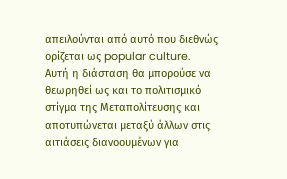απειλούνται από αυτό που διεθνώς ορίζεται ως popular culture.
Αυτή η διάσταση θα μπορούσε να θεωρηθεί ως και το πολιτισμικό στίγμα της Μεταπολίτευσης και αποτυπώνεται μεταξύ άλλων στις αιτιάσεις διανοουμένων για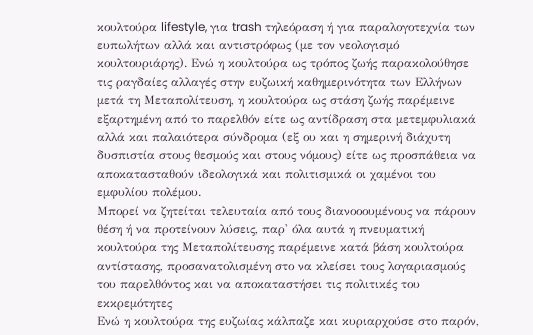κουλτούρα lifestyle, για trash τηλεόραση ή για παραλογοτεχνία των ευπωλήτων αλλά και αντιστρόφως (με τον νεολογισμό κουλτουριάρης). Ενώ η κουλτούρα ως τρόπος ζωής παρακολούθησε τις ραγδαίες αλλαγές στην ευζωική καθημερινότητα των Ελλήνων μετά τη Μεταπολίτευση, η κουλτούρα ως στάση ζωής παρέμεινε εξαρτημένη από το παρελθόν είτε ως αντίδραση στα μετεμφυλιακά αλλά και παλαιότερα σύνδρομα (εξ ου και η σημερινή διάχυτη δυσπιστία στους θεσμούς και στους νόμους) είτε ως προσπάθεια να αποκατασταθούν ιδεολογικά και πολιτισμικά οι χαμένοι του εμφυλίου πολέμου.
Μπορεί να ζητείται τελευταία από τους διανοοουμένους να πάρουν θέση ή να προτείνουν λύσεις, παρ' όλα αυτά η πνευματική κουλτούρα της Μεταπολίτευσης παρέμεινε κατά βάση κουλτούρα αντίστασης, προσανατολισμένη στο να κλείσει τους λογαριασμούς του παρελθόντος και να αποκαταστήσει τις πολιτικές του εκκρεμότητες
Ενώ η κουλτούρα της ευζωίας κάλπαζε και κυριαρχούσε στο παρόν,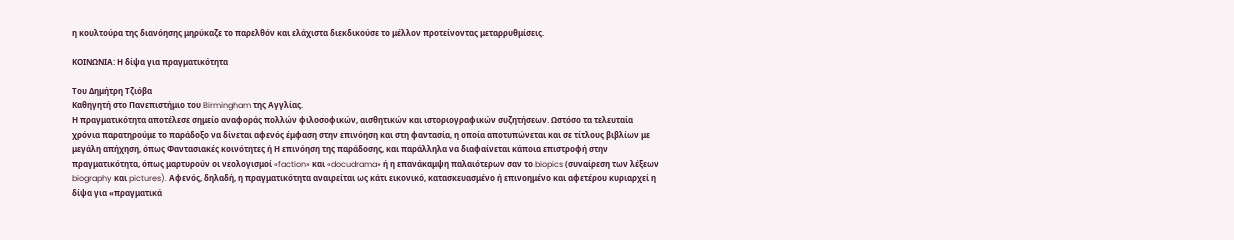η κουλτούρα της διανόησης μηρύκαζε το παρελθόν και ελάχιστα διεκδικούσε το μέλλον προτείνοντας μεταρρυθμίσεις.

ΚΟΙΝΩΝΙΑ: Η δίψα για πραγματικότητα

Του Δημήτρη Tζιόβα
Καθηγητή στο Πανεπιστήμιο του Birmingham της Aγγλίας.
Η πραγματικότητα αποτέλεσε σημείο αναφοράς πολλών φιλοσοφικών, αισθητικών και ιστοριογραφικών συζητήσεων. Ωστόσο τα τελευταία χρόνια παρατηρούμε το παράδοξο να δίνεται αφενός έμφαση στην επινόηση και στη φαντασία, η οποία αποτυπώνεται και σε τίτλους βιβλίων με μεγάλη απήχηση, όπως Φαντασιακές κοινότητες ή Η επινόηση της παράδοσης, και παράλληλα να διαφαίνεται κάποια επιστροφή στην πραγματικότητα, όπως μαρτυρούν οι νεολογισμοί «faction» και «docudrama» ή η επανάκαμψη παλαιότερων σαν το biopics (συναίρεση των λέξεων biography και pictures). Αφενός, δηλαδή, η πραγματικότητα αναιρείται ως κάτι εικονικό, κατασκευασμένο ή επινοημένο και αφετέρου κυριαρχεί η δίψα για «πραγματικά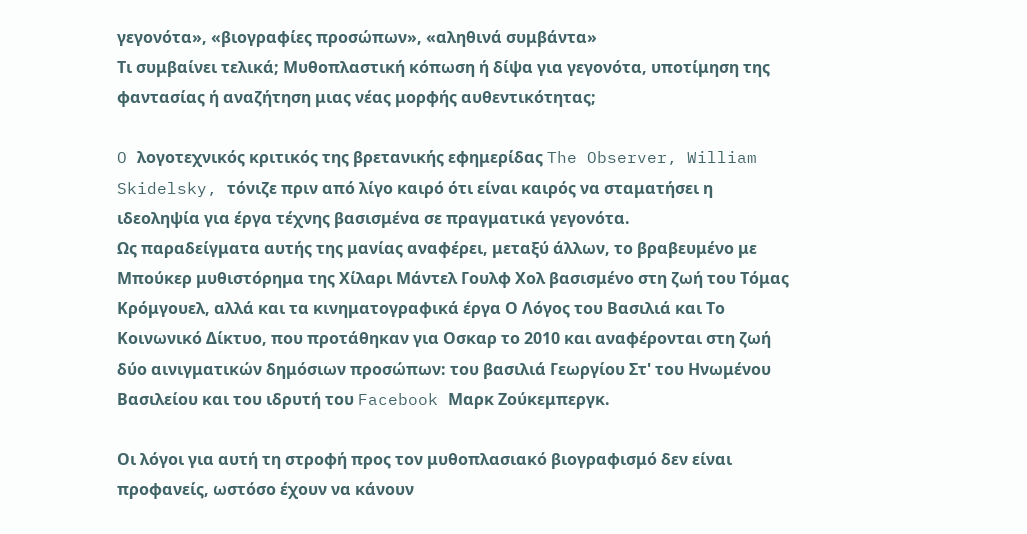γεγονότα», «βιογραφίες προσώπων», «αληθινά συμβάντα»
Τι συμβαίνει τελικά; Μυθοπλαστική κόπωση ή δίψα για γεγονότα, υποτίμηση της φαντασίας ή αναζήτηση μιας νέας μορφής αυθεντικότητας;

O λογοτεχνικός κριτικός της βρετανικής εφημερίδας The Observer, William Skidelsky, τόνιζε πριν από λίγο καιρό ότι είναι καιρός να σταματήσει η ιδεοληψία για έργα τέχνης βασισμένα σε πραγματικά γεγονότα.
Ως παραδείγματα αυτής της μανίας αναφέρει, μεταξύ άλλων, το βραβευμένο με Μπούκερ μυθιστόρημα της Χίλαρι Μάντελ Γουλφ Χολ βασισμένο στη ζωή του Τόμας Κρόμγουελ, αλλά και τα κινηματογραφικά έργα Ο Λόγος του Βασιλιά και Το Κοινωνικό Δίκτυο, που προτάθηκαν για Οσκαρ το 2010 και αναφέρονται στη ζωή δύο αινιγματικών δημόσιων προσώπων: του βασιλιά Γεωργίου Στ' του Ηνωμένου Βασιλείου και του ιδρυτή του Facebook Μαρκ Ζούκεμπεργκ.

Οι λόγοι για αυτή τη στροφή προς τον μυθοπλασιακό βιογραφισμό δεν είναι προφανείς, ωστόσο έχουν να κάνουν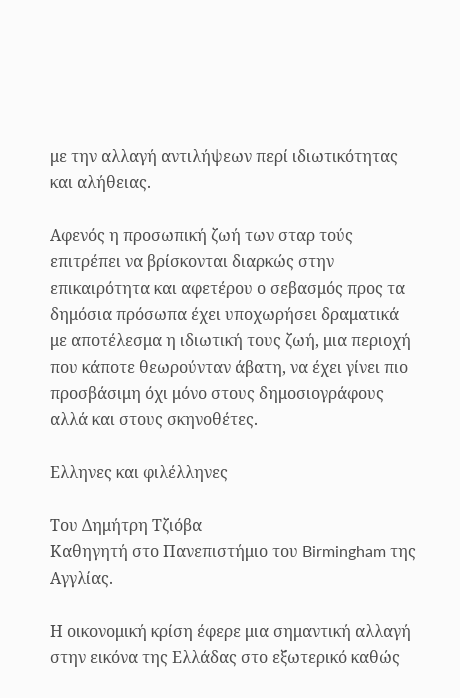με την αλλαγή αντιλήψεων περί ιδιωτικότητας και αλήθειας.

Αφενός η προσωπική ζωή των σταρ τούς επιτρέπει να βρίσκονται διαρκώς στην επικαιρότητα και αφετέρου ο σεβασμός προς τα δημόσια πρόσωπα έχει υποχωρήσει δραματικά με αποτέλεσμα η ιδιωτική τους ζωή, μια περιοχή που κάποτε θεωρούνταν άβατη, να έχει γίνει πιο προσβάσιμη όχι μόνο στους δημοσιογράφους αλλά και στους σκηνοθέτες.

Ελληνες και φιλέλληνες

Του Δημήτρη Tζιόβα
Καθηγητή στο Πανεπιστήμιο του Birmingham της Aγγλίας.

Η οικονομική κρίση έφερε μια σημαντική αλλαγή στην εικόνα της Ελλάδας στο εξωτερικό καθώς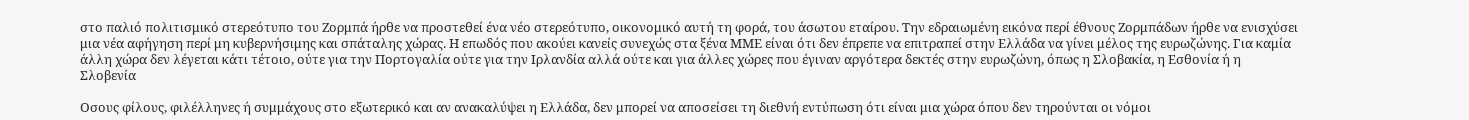στο παλιό πολιτισμικό στερεότυπο του Ζορμπά ήρθε να προστεθεί ένα νέο στερεότυπο, οικονομικό αυτή τη φορά, του άσωτου εταίρου. Την εδραιωμένη εικόνα περί έθνους Ζορμπάδων ήρθε να ενισχύσει μια νέα αφήγηση περί μη κυβερνήσιμης και σπάταλης χώρας. Η επωδός που ακούει κανείς συνεχώς στα ξένα ΜΜΕ είναι ότι δεν έπρεπε να επιτραπεί στην Ελλάδα να γίνει μέλος της ευρωζώνης. Για καμία άλλη χώρα δεν λέγεται κάτι τέτοιο, ούτε για την Πορτογαλία ούτε για την Ιρλανδία αλλά ούτε και για άλλες χώρες που έγιναν αργότερα δεκτές στην ευρωζώνη, όπως η Σλοβακία, η Εσθονία ή η Σλοβενία

Οσους φίλους, φιλέλληνες ή συμμάχους στο εξωτερικό και αν ανακαλύψει η Ελλάδα, δεν μπορεί να αποσείσει τη διεθνή εντύπωση ότι είναι μια χώρα όπου δεν τηρούνται οι νόμοι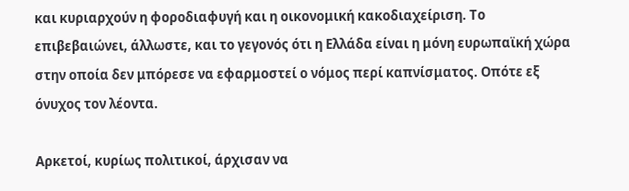και κυριαρχούν η φοροδιαφυγή και η οικονομική κακοδιαχείριση. Το επιβεβαιώνει, άλλωστε, και το γεγονός ότι η Ελλάδα είναι η μόνη ευρωπαϊκή χώρα στην οποία δεν μπόρεσε να εφαρμοστεί ο νόμος περί καπνίσματος. Οπότε εξ όνυχος τον λέοντα.

Αρκετοί, κυρίως πολιτικοί, άρχισαν να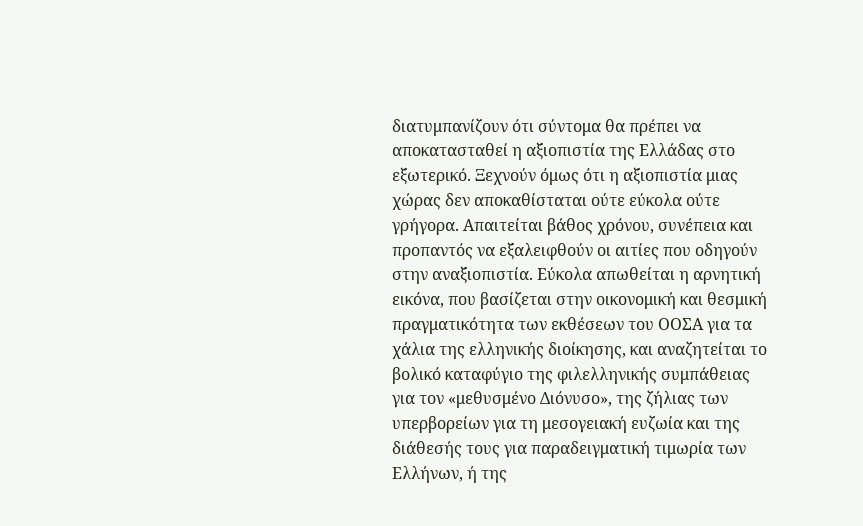διατυμπανίζουν ότι σύντομα θα πρέπει να αποκατασταθεί η αξιοπιστία της Ελλάδας στο εξωτερικό. Ξεχνούν όμως ότι η αξιοπιστία μιας χώρας δεν αποκαθίσταται ούτε εύκολα ούτε γρήγορα. Απαιτείται βάθος χρόνου, συνέπεια και προπαντός να εξαλειφθούν οι αιτίες που οδηγούν στην αναξιοπιστία. Εύκολα απωθείται η αρνητική εικόνα, που βασίζεται στην οικονομική και θεσμική πραγματικότητα των εκθέσεων του ΟΟΣΑ για τα χάλια της ελληνικής διοίκησης, και αναζητείται το βολικό καταφύγιο της φιλελληνικής συμπάθειας για τον «μεθυσμένο Διόνυσο», της ζήλιας των υπερβορείων για τη μεσογειακή ευζωία και της διάθεσής τους για παραδειγματική τιμωρία των Ελλήνων, ή της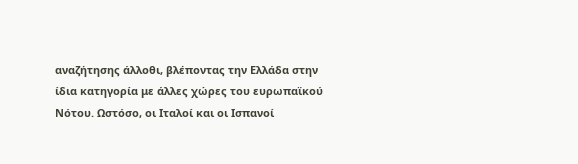αναζήτησης άλλοθι, βλέποντας την Ελλάδα στην ίδια κατηγορία με άλλες χώρες του ευρωπαϊκού Νότου. Ωστόσο, οι Ιταλοί και οι Ισπανοί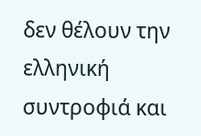δεν θέλουν την ελληνική συντροφιά και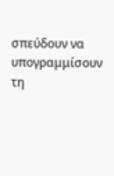σπεύδουν να υπογραμμίσουν τη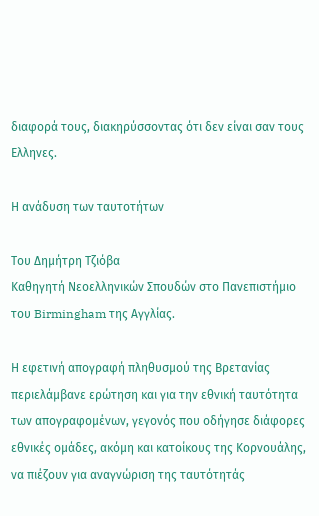διαφορά τους, διακηρύσσοντας ότι δεν είναι σαν τους Ελληνες.

Η ανάδυση των ταυτοτήτων

Του Δημήτρη Tζιόβα
Καθηγητή Nεοελληνικών Σπουδών στο Πανεπιστήμιο του Birmingham της Aγγλίας.

Η εφετινή απογραφή πληθυσµού της Βρετανίας περιελάµβανε ερώτηση και για την εθνική ταυτότητα των απογραφοµένων, γεγονός που οδήγησε διάφορες εθνικές οµάδες, ακόµη και κατοίκους της Κορνουάλης, να πιέζουν για αναγνώριση της ταυτότητάς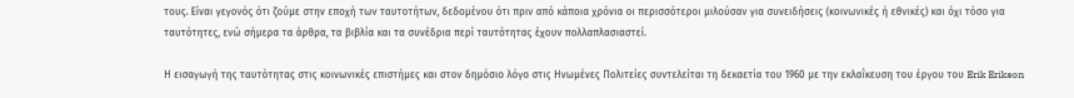τους. Είναι γεγονός ότι ζούµε στην εποχή των ταυτοτήτων, δεδοµένου ότι πριν από κάποια χρόνια οι περισσότεροι µιλούσαν για συνειδήσεις (κοινωνικές ή εθνικές) και όχι τόσο για ταυτότητες, ενώ σήµερα τα άρθρα, τα βιβλία και τα συνέδρια περί ταυτότητας έχουν πολλαπλασιαστεί.

Η εισαγωγή της ταυτότητας στις κοινωνικές επιστήµες και στον δηµόσιο λόγο στις Ηνωµένες Πολιτείες συντελείται τη δεκαετία του 1960 µε την εκλαΐκευση του έργου του Erik Erikson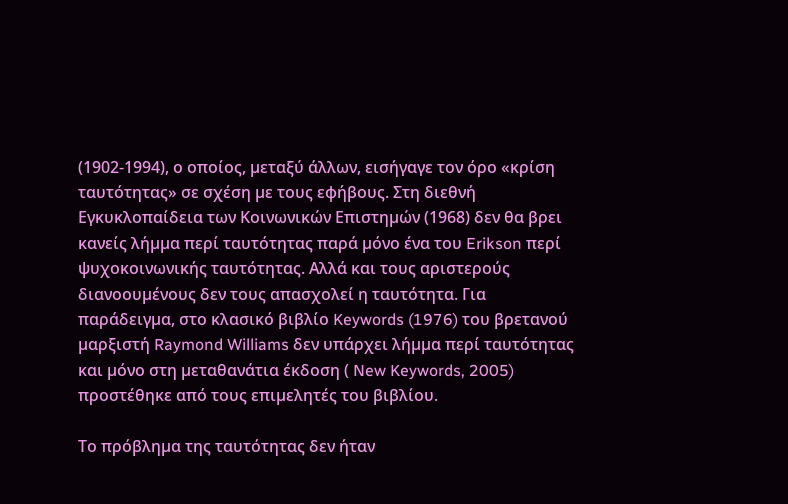(1902-1994), ο οποίος, µεταξύ άλλων, εισήγαγε τον όρο «κρίση ταυτότητας» σε σχέση µε τους εφήβους. Στη διεθνή Εγκυκλοπαίδεια των Κοινωνικών Επιστηµών (1968) δεν θα βρει κανείς λήµµα περί ταυτότητας παρά µόνο ένα του Erikson περί ψυχοκοινωνικής ταυτότητας. Αλλά και τους αριστερούς διανοουµένους δεν τους απασχολεί η ταυτότητα. Για παράδειγµα, στο κλασικό βιβλίο Keywords (1976) του βρετανού µαρξιστή Raymond Williams δεν υπάρχει λήµµα περί ταυτότητας και µόνο στη µεταθανάτια έκδοση ( New Keywords, 2005) προστέθηκε από τους επιµελητές του βιβλίου.

Το πρόβληµα της ταυτότητας δεν ήταν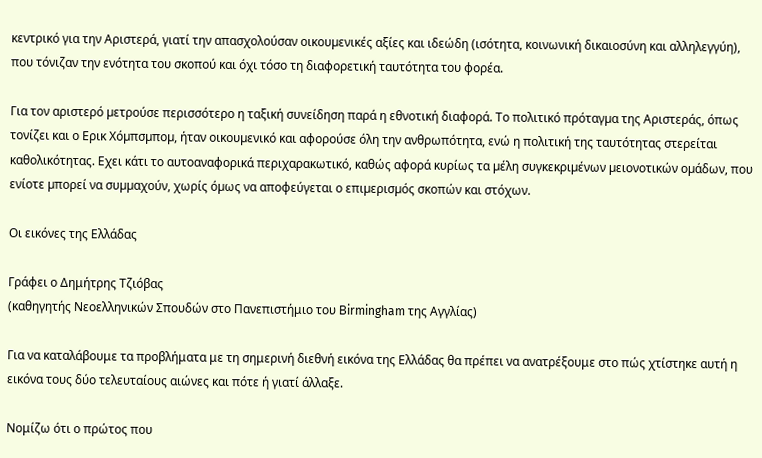κεντρικό για την Αριστερά, γιατί την απασχολούσαν οικουµενικές αξίες και ιδεώδη (ισότητα, κοινωνική δικαιοσύνη και αλληλεγγύη), που τόνιζαν την ενότητα του σκοπού και όχι τόσο τη διαφορετική ταυτότητα του φορέα.

Για τον αριστερό µετρούσε περισσότερο η ταξική συνείδηση παρά η εθνοτική διαφορά. Το πολιτικό πρόταγµα της Αριστεράς, όπως τονίζει και ο Ερικ Χόµπσµποµ, ήταν οικουµενικό και αφορούσε όλη την ανθρωπότητα, ενώ η πολιτική της ταυτότητας στερείται καθολικότητας. Εχει κάτι το αυτοαναφορικά περιχαρακωτικό, καθώς αφορά κυρίως τα µέλη συγκεκριµένων µειονοτικών οµάδων, που ενίοτε µπορεί να συµµαχούν, χωρίς όµως να αποφεύγεται ο επιµερισµός σκοπών και στόχων.

Οι εικόνες της Ελλάδας

Γράφει ο Δημήτρης Τζιόβας
(καθηγητής Νεοελληνικών Σπουδών στο Πανεπιστήμιο του Βirmingham της Αγγλίας)

Για να καταλάβουμε τα προβλήματα με τη σημερινή διεθνή εικόνα της Ελλάδας θα πρέπει να ανατρέξουμε στο πώς χτίστηκε αυτή η εικόνα τους δύο τελευταίους αιώνες και πότε ή γιατί άλλαξε.

Νομίζω ότι ο πρώτος που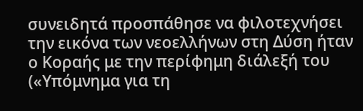συνειδητά προσπάθησε να φιλοτεχνήσει την εικόνα των νεοελλήνων στη Δύση ήταν ο Κοραής με την περίφημη διάλεξή του («Υπόμνημα για τη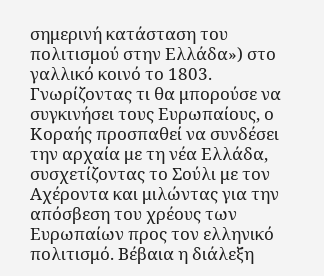σημερινή κατάσταση του πολιτισμού στην Ελλάδα») στο γαλλικό κοινό το 1803. Γνωρίζοντας τι θα μπορούσε να συγκινήσει τους Ευρωπαίους, ο Κοραής προσπαθεί να συνδέσει την αρχαία με τη νέα Ελλάδα, συσχετίζοντας το Σούλι με τον Αχέροντα και μιλώντας για την απόσβεση του χρέους των Ευρωπαίων προς τον ελληνικό πολιτισμό. Βέβαια η διάλεξη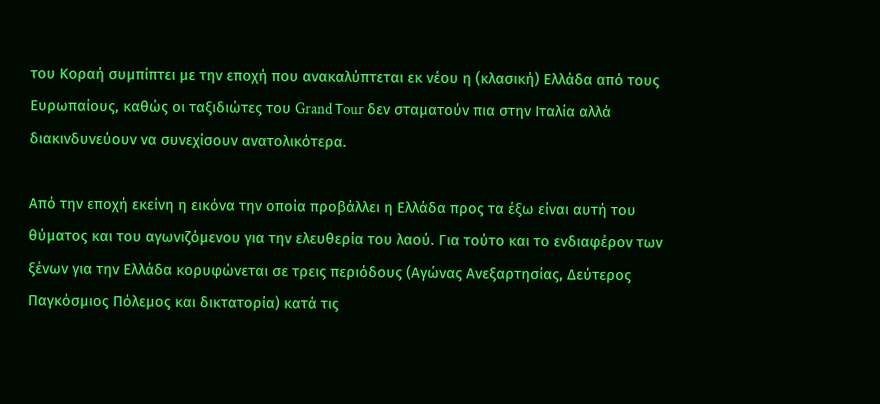του Κοραή συμπίπτει με την εποχή που ανακαλύπτεται εκ νέου η (κλασική) Ελλάδα από τους Ευρωπαίους, καθώς οι ταξιδιώτες του Grand Τour δεν σταματούν πια στην Ιταλία αλλά διακινδυνεύουν να συνεχίσουν ανατολικότερα.

Από την εποχή εκείνη η εικόνα την οποία προβάλλει η Ελλάδα προς τα έξω είναι αυτή του θύματος και του αγωνιζόμενου για την ελευθερία του λαού. Για τούτο και το ενδιαφέρον των ξένων για την Ελλάδα κορυφώνεται σε τρεις περιόδους (Αγώνας Ανεξαρτησίας, Δεύτερος Παγκόσμιος Πόλεμος και δικτατορία) κατά τις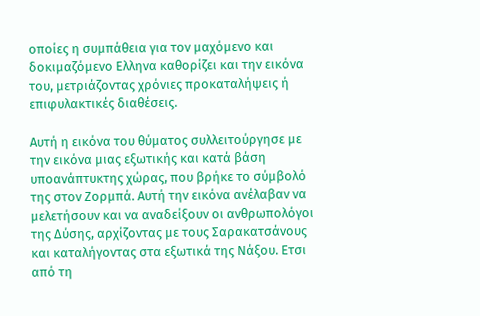οποίες η συμπάθεια για τον μαχόμενο και δοκιμαζόμενο Ελληνα καθορίζει και την εικόνα του, μετριάζοντας χρόνιες προκαταλήψεις ή επιφυλακτικές διαθέσεις.

Αυτή η εικόνα του θύματος συλλειτούργησε με την εικόνα μιας εξωτικής και κατά βάση υποανάπτυκτης χώρας, που βρήκε το σύμβολό της στον Ζορμπά. Αυτή την εικόνα ανέλαβαν να μελετήσουν και να αναδείξουν οι ανθρωπολόγοι της Δύσης, αρχίζοντας με τους Σαρακατσάνους και καταλήγοντας στα εξωτικά της Νάξου. Ετσι από τη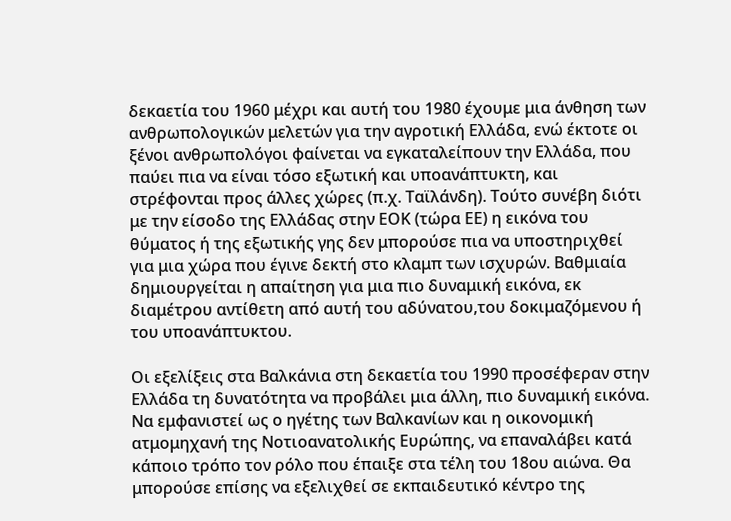δεκαετία του 1960 μέχρι και αυτή του 1980 έχουμε μια άνθηση των ανθρωπολογικών μελετών για την αγροτική Ελλάδα, ενώ έκτοτε οι ξένοι ανθρωπολόγοι φαίνεται να εγκαταλείπουν την Ελλάδα, που παύει πια να είναι τόσο εξωτική και υποανάπτυκτη, και στρέφονται προς άλλες χώρες (π.χ. Ταϊλάνδη). Τούτο συνέβη διότι με την είσοδο της Ελλάδας στην ΕΟΚ (τώρα ΕΕ) η εικόνα του θύματος ή της εξωτικής γης δεν μπορούσε πια να υποστηριχθεί για μια χώρα που έγινε δεκτή στο κλαμπ των ισχυρών. Βαθμιαία δημιουργείται η απαίτηση για μια πιο δυναμική εικόνα, εκ διαμέτρου αντίθετη από αυτή του αδύνατου,του δοκιμαζόμενου ή του υποανάπτυκτου.

Οι εξελίξεις στα Βαλκάνια στη δεκαετία του 1990 προσέφεραν στην Ελλάδα τη δυνατότητα να προβάλει μια άλλη, πιο δυναμική εικόνα. Να εμφανιστεί ως ο ηγέτης των Βαλκανίων και η οικονομική ατμομηχανή της Νοτιοανατολικής Ευρώπης, να επαναλάβει κατά κάποιο τρόπο τον ρόλο που έπαιξε στα τέλη του 18ου αιώνα. Θα μπορούσε επίσης να εξελιχθεί σε εκπαιδευτικό κέντρο της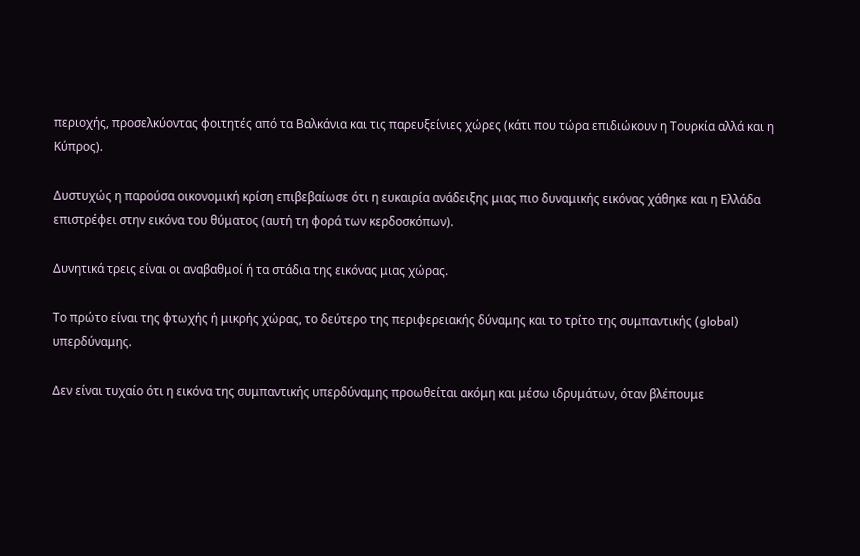περιοχής, προσελκύοντας φοιτητές από τα Βαλκάνια και τις παρευξείνιες χώρες (κάτι που τώρα επιδιώκουν η Τουρκία αλλά και η Κύπρος).

Δυστυχώς η παρούσα οικονομική κρίση επιβεβαίωσε ότι η ευκαιρία ανάδειξης μιας πιο δυναμικής εικόνας χάθηκε και η Ελλάδα επιστρέφει στην εικόνα του θύματος (αυτή τη φορά των κερδοσκόπων).

Δυνητικά τρεις είναι οι αναβαθμοί ή τα στάδια της εικόνας μιας χώρας.

Το πρώτο είναι της φτωχής ή μικρής χώρας, το δεύτερο της περιφερειακής δύναμης και το τρίτο της συμπαντικής (global) υπερδύναμης.

Δεν είναι τυχαίο ότι η εικόνα της συμπαντικής υπερδύναμης προωθείται ακόμη και μέσω ιδρυμάτων, όταν βλέπουμε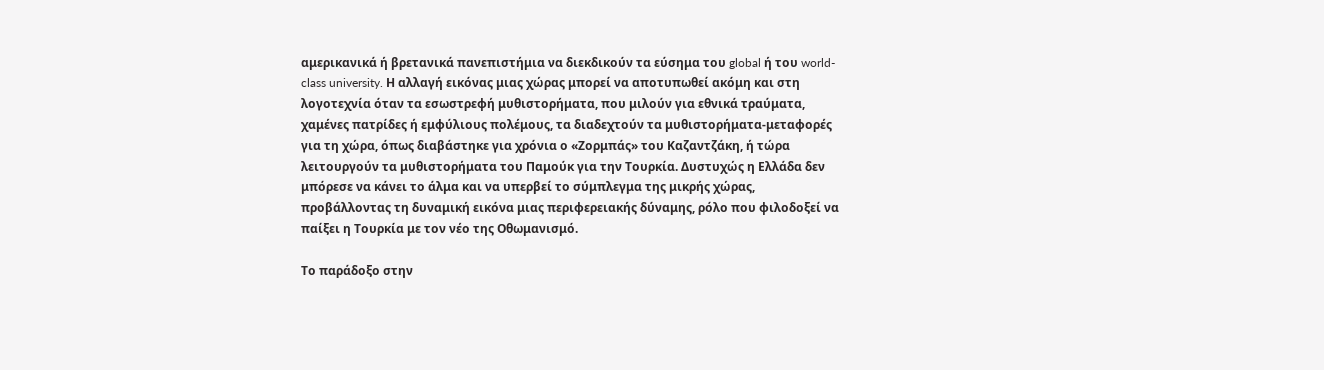αμερικανικά ή βρετανικά πανεπιστήμια να διεκδικούν τα εύσημα του global ή του world-class university. Η αλλαγή εικόνας μιας χώρας μπορεί να αποτυπωθεί ακόμη και στη λογοτεχνία όταν τα εσωστρεφή μυθιστορήματα, που μιλούν για εθνικά τραύματα, χαμένες πατρίδες ή εμφύλιους πολέμους, τα διαδεχτούν τα μυθιστορήματα-μεταφορές για τη χώρα, όπως διαβάστηκε για χρόνια ο «Ζορμπάς» του Καζαντζάκη, ή τώρα λειτουργούν τα μυθιστορήματα του Παμούκ για την Τουρκία. Δυστυχώς η Ελλάδα δεν μπόρεσε να κάνει το άλμα και να υπερβεί το σύμπλεγμα της μικρής χώρας, προβάλλοντας τη δυναμική εικόνα μιας περιφερειακής δύναμης, ρόλο που φιλοδοξεί να παίξει η Τουρκία με τον νέο της Οθωμανισμό.

Το παράδοξο στην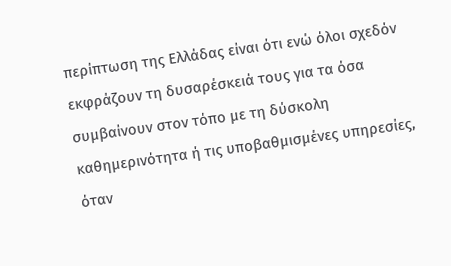περίπτωση της Ελλάδας είναι ότι ενώ όλοι σχεδόν εκφράζουν τη δυσαρέσκειά τους για τα όσα συμβαίνουν στον τόπο με τη δύσκολη καθημερινότητα ή τις υποβαθμισμένες υπηρεσίες, όταν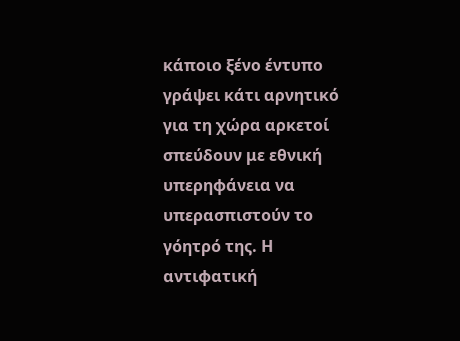κάποιο ξένο έντυπο γράψει κάτι αρνητικό για τη χώρα αρκετοί σπεύδουν με εθνική υπερηφάνεια να υπερασπιστούν το γόητρό της. Η αντιφατική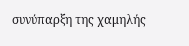συνύπαρξη της χαμηλής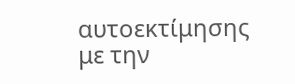αυτοεκτίμησης με την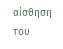αίσθηση του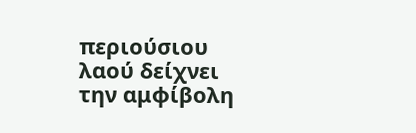περιούσιου λαού δείχνει την αμφίβολη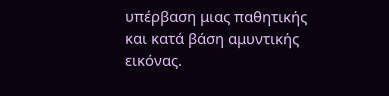υπέρβαση μιας παθητικής και κατά βάση αμυντικής εικόνας.